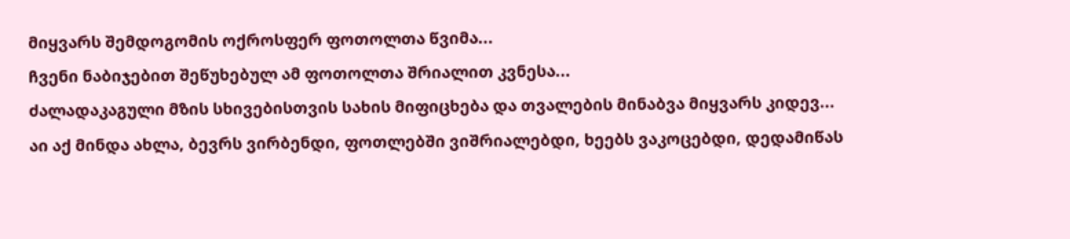მიყვარს შემდოგომის ოქროსფერ ფოთოლთა წვიმა...
ჩვენი ნაბიჯებით შეწუხებულ ამ ფოთოლთა შრიალით კვნესა...
ძალადაკაგული მზის სხივებისთვის სახის მიფიცხება და თვალების მინაბვა მიყვარს კიდევ...
აი აქ მინდა ახლა, ბევრს ვირბენდი, ფოთლებში ვიშრიალებდი, ხეებს ვაკოცებდი, დედამიწას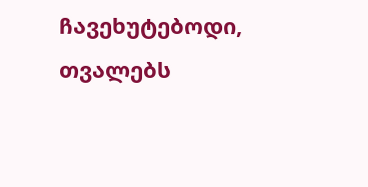ჩავეხუტებოდი, თვალებს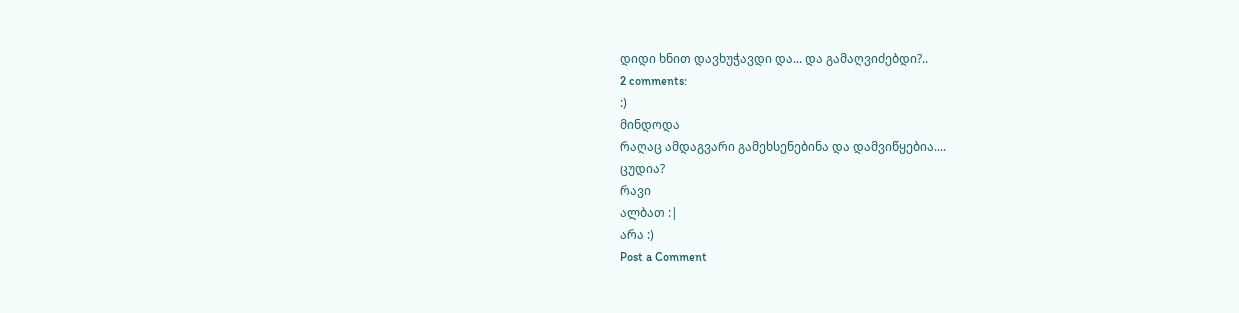დიდი ხნით დავხუჭავდი და... და გამაღვიძებდი?..
2 comments:
:)
მინდოდა
რაღაც ამდაგვარი გამეხსენებინა და დამვიწყებია....
ცუდია?
რავი
ალბათ :|
არა :)
Post a Comment